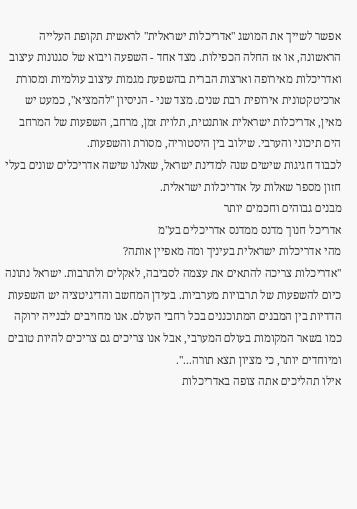אפשר לשייך את המושג "אדריכלות ישראלית" לראשית תקופת העלייה הראשונה, או אז החלה הכפילות. מצד אחד - השפעה ויבוא של סגנונות עיצוב ואדריכלות מאירופה וארצות הברית בהשפעת מגמות עיצוב עולמיות ומסורת ארכיטקטונית אירופית רבת שנים. מצד שני - הניסיון "להמציא", כמעט יש מאין, אדריכלות ישראלית אותנטית, תלוית זמן, מרחב, השפעות של המרחב הים תיכוני והערבי. שילוב בין היסטוריה, מסורת והשפעות.
לכבוד חגיגות שישים שנה למדינת ישראל, שאלנו שישה אדריכלים שונים בעלי חזון מספר שאלות על אדריכלות ישראלית.
מבנים גבוהים וחכמים יותר
אדריכל חנוך מדנס ממדנס אדריכלים בע"מ
מהי אדריכלות ישראלית בעיניך ומה מאפיין אותה?
"אדריכלות צריכה להתאים את עצמה לסביבה, לאקלים ולתרבות. ישראל נתונה כיום להשפעות של תרבויות מערביות. בעידן המחשב והדיגיטציה יש השפעות הדדיות בין המבנים המתוכננים בכל רחבי העולם. אנו מחויבים לבנייה ירוקה כמו בשאר המקומות בעולם המערבי, אבל אנו צריכים גם צריכים להיות טובים ומיוחדים יותר, כי מציון תצא תורה...".
אילו תהליכים אתה צופה באדריכלות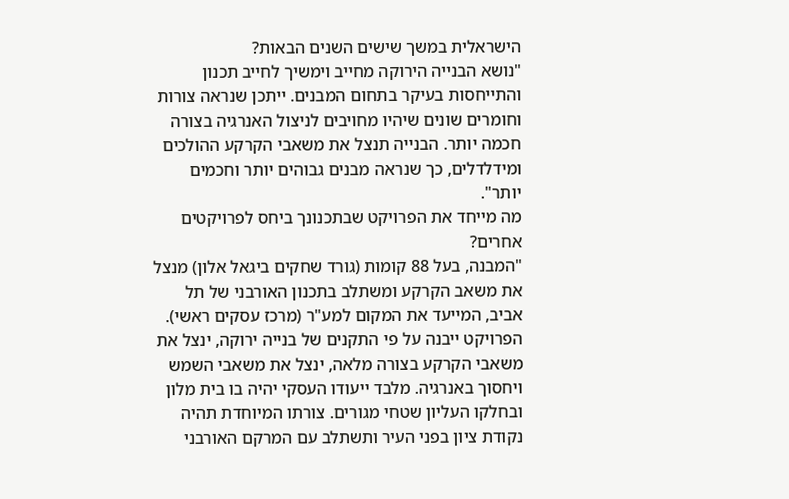הישראלית במשך שישים השנים הבאות?
"נושא הבנייה הירוקה מחייב וימשיך לחייב תכנון והתייחסות בעיקר בתחום המבנים. ייתכן שנראה צורות וחומרים שונים שיהיו מחויבים לניצול האנרגיה בצורה חכמה יותר. הבנייה תנצל את משאבי הקרקע ההולכים ומידלדלים, כך שנראה מבנים גבוהים יותר וחכמים יותר".
מה מייחד את הפרויקט שבתכנונך ביחס לפרויקטים אחרים?
"המבנה, בעל 88 קומות (גורד שחקים ביגאל אלון) מנצל את משאב הקרקע ומשתלב בתכנון האורבני של תל אביב, המייעד את המקום למע"ר (מרכז עסקים ראשי). הפרויקט ייבנה על פי התקנים של בנייה ירוקה, ינצל את משאבי הקרקע בצורה מלאה, ינצל את משאבי השמש ויחסוך באנרגיה. מלבד ייעודו העסקי יהיה בו בית מלון ובחלקו העליון שטחי מגורים. צורתו המיוחדת תהיה נקודת ציון בפני העיר ותשתלב עם המרקם האורבני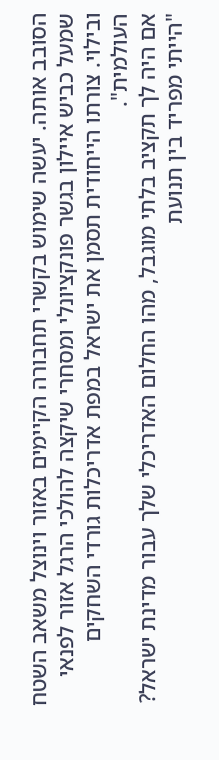הסובב אותה. יעשה שימוש בקשרי תחבורה הקיימים באזור וינוצל משאב השטח שמעל כביש איילון בגשר פונקציונלי ומסחרי שיקצה להולכי הרגל אזור לפנאי ובילוי. צורתו הייחודית תסמן את ישראל במפת אדריכלות גורדי השחקים העולמית".
אם היה לך תקציב בלתי מוגבל, מהו החלום האדריכלי שלך עבור מדינת ישראל?
"הייתי מפריד בין תנועת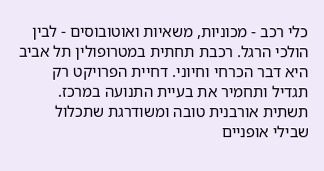כלי רכב - מכוניות, משאיות ואוטובוסים - לבין הולכי הרגל. רכבת תחתית במטרופולין תל אביב היא דבר הכרחי וחיוני. דחיית הפרויקט רק תגדיל ותחמיר את בעיית התנועה במרכז. תשתית אורבנית טובה ומשודרגת שתכלול שבילי אופניים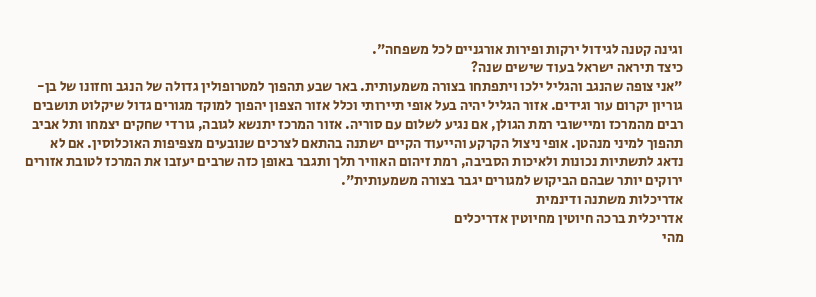וגינה קטנה לגידול ירקות ופירות אורגניים לכל משפחה".
כיצד תיראה ישראל בעוד שישים שנה?
"אני צופה שהנגב והגליל ילכו ויתפתחו בצורה משמעותית. באר שבע תהפוך למטרופולין גדולה של הנגב וחזונו של בן-גוריון יקרום עור וגידים. אזור הגליל יהיה בעל אופי תיירותי וכלל אזור הצפון יהפוך למוקד מגורים גדול שיקלוט תושבים רבים מהמרכז ומיישובי רמת הגולן, אם נגיע לשלום עם סוריה. אזור המרכז יתנשא לגובה, גורדי שחקים יצמחו ותל אביב תהפוך למיני מנהטן. אופי ניצול הקרקע והייעוד הקיים ישתנה בהתאם לצרכים שנובעים מצפיפות האוכלוסין. אם לא נדאג לתשתיות נכונות ולאיכות הסביבה, רמת זיהום האוויר תלך ותגבר באופן כזה שרבים יעזבו את המרכז לטובת אזורים ירוקים יותר שבהם הביקוש למגורים יגבר בצורה משמעותית".
אדריכלות משתנה ודינמית
אדריכלית ברכה חיוטין מחיוטין אדריכלים
מהי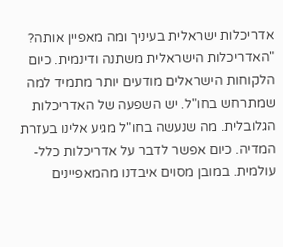אדריכלות ישראלית בעיניך ומה מאפיין אותה?
"האדריכלות הישראלית משתנה ודינמית. כיום הלקוחות הישראלים מודעים יותר מתמיד למה שמתרחש בחו"ל. יש השפעה של האדריכלות הגלובלית. מה שנעשה בחו"ל מגיע אלינו בעזרת המדיה. כיום אפשר לדבר על אדריכלות כלל-עולמית. במובן מסוים איבדנו מהמאפיינים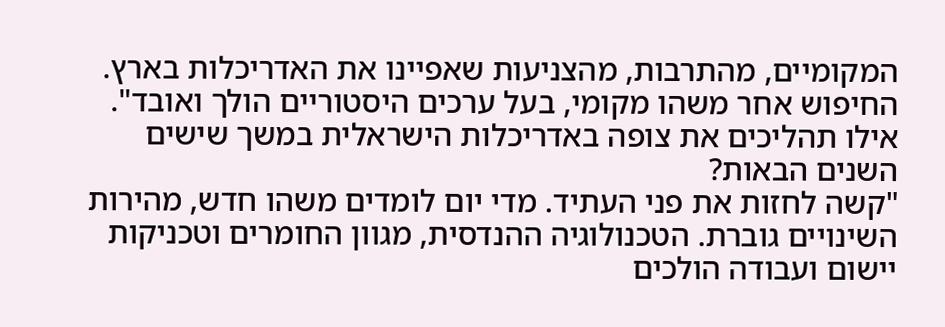המקומיים, מהתרבות, מהצניעות שאפיינו את האדריכלות בארץ. החיפוש אחר משהו מקומי, בעל ערכים היסטוריים הולך ואובד".
אילו תהליכים את צופה באדריכלות הישראלית במשך שישים השנים הבאות?
"קשה לחזות את פני העתיד. מדי יום לומדים משהו חדש, מהירות השינויים גוברת. הטכנולוגיה ההנדסית, מגוון החומרים וטכניקות יישום ועבודה הולכים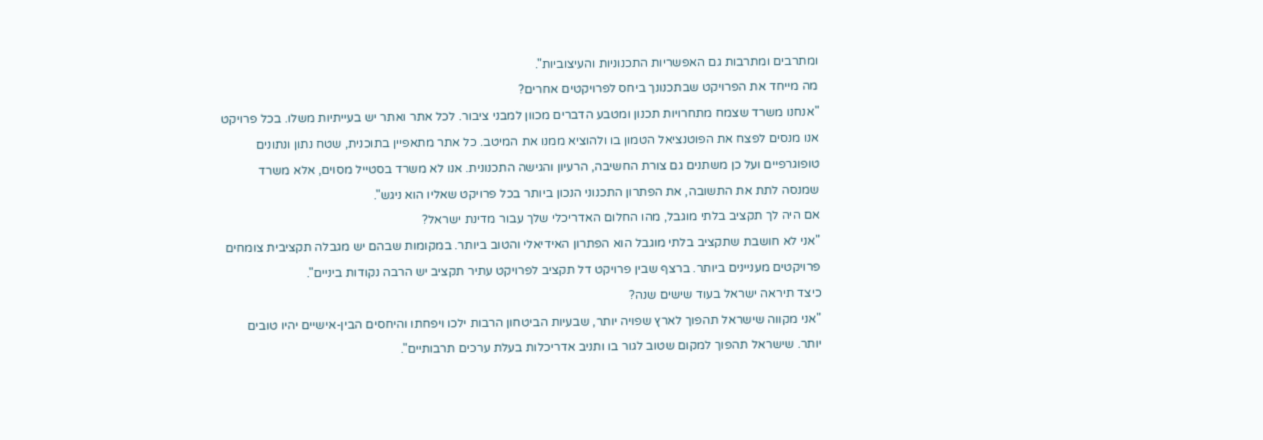ומתרבים ומתרבות גם האפשריות התכנוניות והעיצוביות".
מה מייחד את הפרויקט שבתכנונך ביחס לפרויקטים אחרים?
"אנחנו משרד שצמח מתחרויות תכנון ומטבע הדברים מכוון למבני ציבור. לכל אתר ואתר יש בעייתיות משלו. בכל פרויקט אנו מנסים לפצח את הפוטנציאל הטמון בו ולהוציא ממנו את המיטב. כל אתר מתאפיין בתוכנית, שטח נתון ונתונים טופוגרפיים ועל כן משתנים גם צורת החשיבה, הרעיון והגישה התכנונית. אנו לא משרד בסטייל מסוים, אלא משרד שמנסה לתת את התשובה, את הפתרון התכנוני הנכון ביותר בכל פרויקט שאליו הוא ניגש".
אם היה לך תקציב בלתי מוגבל, מהו החלום האדריכלי שלך עבור מדינת ישראל?
"אני לא חושבת שתקציב בלתי מוגבל הוא הפתרון האידיאלי והטוב ביותר. במקומות שבהם יש מגבלה תקציבית צומחים פרויקטים מעניינים ביותר. ברצף שבין פרויקט דל תקציב לפרויקט עתיר תקציב יש הרבה נקודות ביניים".
כיצד תיראה ישראל בעוד שישים שנה?
"אני מקווה שישראל תהפוך לארץ שפויה יותר, שבעיות הביטחון הרבות ילכו ויפחתו והיחסים הבין-אישיים יהיו טובים יותר. שישראל תהפוך למקום שטוב לגור בו ותניב אדריכלות בעלת ערכים תרבותיים".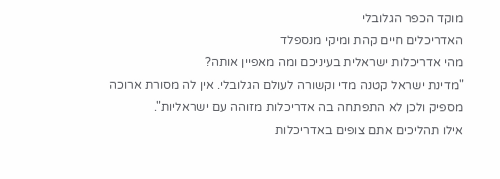מוקד הכפר הגלובלי
האדריכלים חיים קהת ומיקי מנספלד
מהי אדריכלות ישראלית בעיניכם ומה מאפיין אותה?
"מדינת ישראל קטנה מדי וקשורה לעולם הגלובלי. אין לה מסורת ארוכה מספיק ולכן לא התפתחה בה אדריכלות מזוהה עם ישראליות".
אילו תהליכים אתם צופים באדריכלות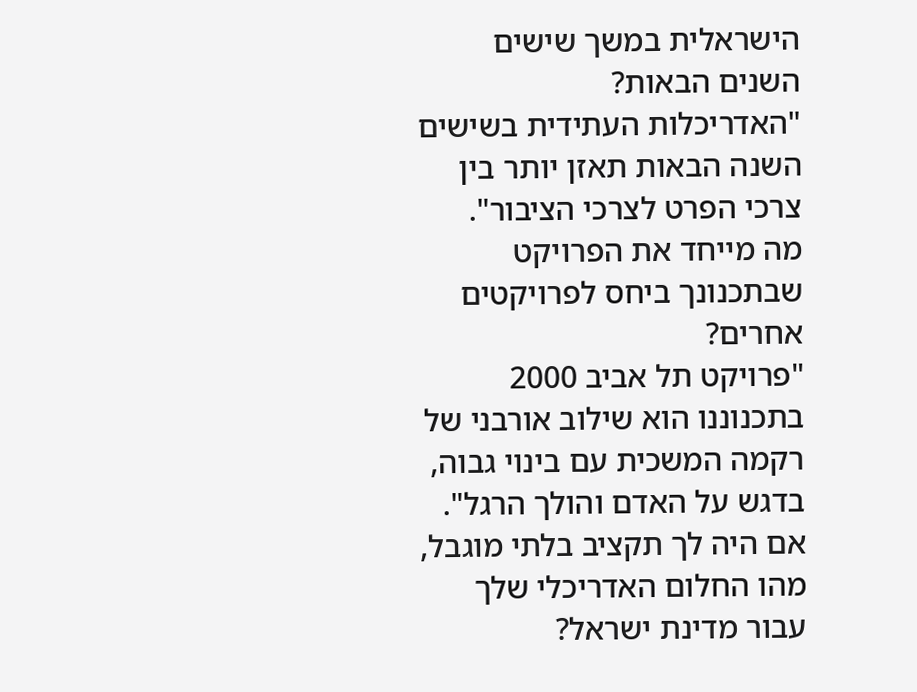הישראלית במשך שישים השנים הבאות?
"האדריכלות העתידית בשישים השנה הבאות תאזן יותר בין צרכי הפרט לצרכי הציבור".
מה מייחד את הפרויקט שבתכנונך ביחס לפרויקטים אחרים?
"פרויקט תל אביב 2000 בתכנוננו הוא שילוב אורבני של רקמה המשכית עם בינוי גבוה, בדגש על האדם והולך הרגל".
אם היה לך תקציב בלתי מוגבל, מהו החלום האדריכלי שלך עבור מדינת ישראל?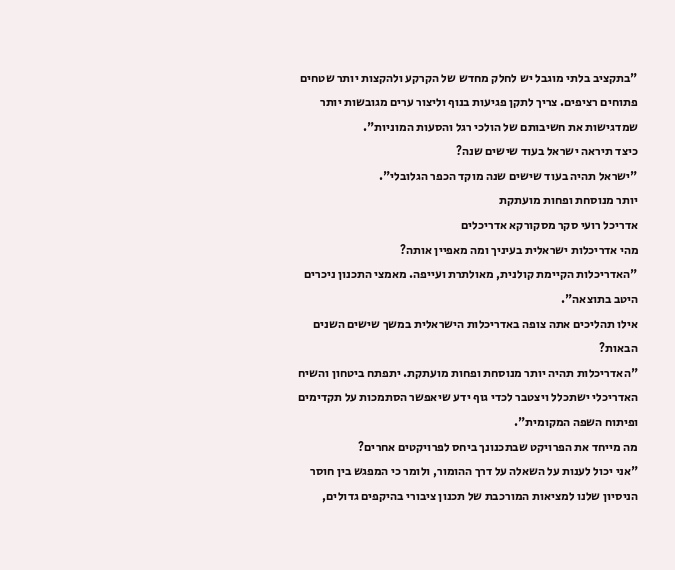"בתקציב בלתי מוגבל יש לחלק מחדש של הקרקע ולהקצות יותר שטחים פתוחים רציפים. צריך לתקן פגיעות בנוף וליצור ערים מגובשות יותר שמדגישות את חשיבותם של הולכי רגל והסעות המוניות".
כיצד תיראה ישראל בעוד שישים שנה?
"ישראל תהיה בעוד שישים שנה מוקד הכפר הגלובלי".
יותר מנוסחת ופחות מועתקת
אדריכל רועי סקר מסקורקא אדריכלים
מהי אדריכלות ישראלית בעיניך ומה מאפיין אותה?
"האדריכלות הקיימת קולנית, מאולתרת ועייפה. מאמצי התכנון ניכרים היטב בתוצאה".
אילו תהליכים אתה צופה באדריכלות הישראלית במשך שישים השנים הבאות?
"האדריכלות תהיה יותר מנוסחת ופחות מועתקת. יתפתח ביטחון והשיח האדריכלי ישתכלל ויצטבר לכדי גוף ידע שיאפשר הסתמכות על תקדימים ופיתוח השפה המקומית".
מה מייחד את הפרויקט שבתכנונך ביחס לפרויקטים אחרים?
"אני יכול לענות על השאלה על דרך ההומור, ולומר כי המפגש בין חוסר הניסיון שלנו למציאות המורכבת של תכנון ציבורי בהיקפים גדולים,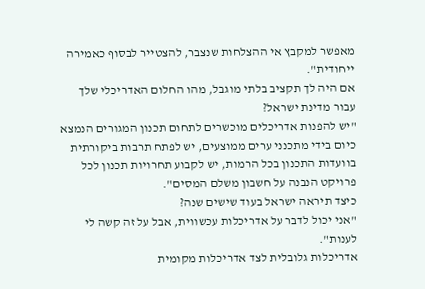מאפשר למקבץ אי ההצלחות שנצבר, להצטייר לבסוף כאמירה ייחודית".
אם היה לך תקציב בלתי מוגבל, מהו החלום האדריכלי שלך עבור מדינת ישראל?
"יש להפנות אדריכלים מוכשרים לתחום תכנון המגורים הנמצא כיום בידי מתכנני ערים ממוצעים, יש לפתח תרבות ביקורתית בוועדות התכנון בכל הרמות, יש לקבוע תחרויות תכנון לכל פרויקט הנבנה על חשבון משלם המסים".
כיצד תיראה ישראל בעוד שישים שנה?
"אני יכול לדבר על אדריכלות עכשווית, אבל על זה קשה לי לענות".
אדריכלות גלובלית לצד אדריכלות מקומית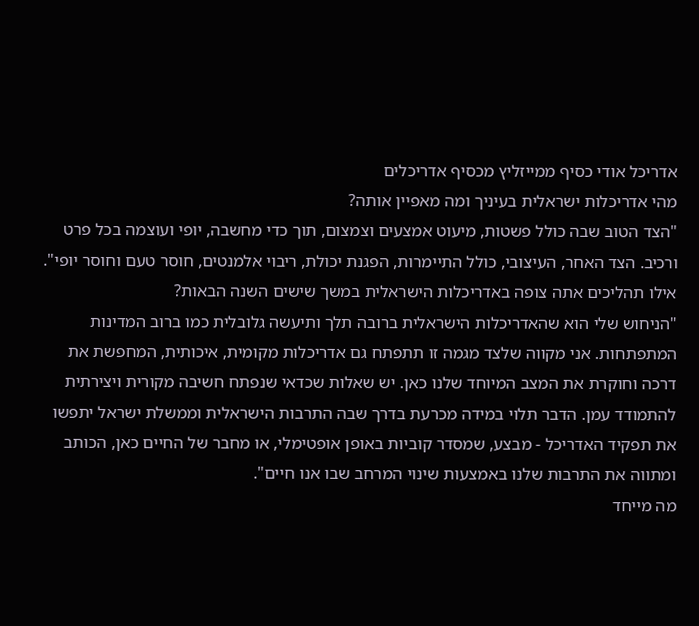אדריכל אודי כסיף ממייזליץ מכסיף אדריכלים
מהי אדריכלות ישראלית בעיניך ומה מאפיין אותה?
"הצד הטוב שבה כולל פשטות, מיעוט אמצעים וצמצום, תוך כדי מחשבה, יופי ועוצמה בכל פרט ורכיב. הצד האחר, העיצובי, כולל התיימרות, הפגנת יכולת, ריבוי אלמנטים, חוסר טעם וחוסר יופי".
אילו תהליכים אתה צופה באדריכלות הישראלית במשך שישים השנה הבאות?
"הניחוש שלי הוא שהאדריכלות הישראלית ברובה תלך ותיעשה גלובלית כמו ברוב המדינות המתפתחות. אני מקווה שלצד מגמה זו תתפתח גם אדריכלות מקומית, איכותית, המחפשת את דרכה וחוקרת את המצב המיוחד שלנו כאן. יש שאלות שכדאי שנפתח חשיבה מקורית ויצירתית להתמודד עמן. הדבר תלוי במידה מכרעת בדרך שבה התרבות הישראלית וממשלת ישראל יתפשו את תפקיד האדריכל - מבצע, שמסדר קוביות באופן אופטימלי, או מחבר של החיים כאן, הכותב ומתווה את התרבות שלנו באמצעות שינוי המרחב שבו אנו חיים".
מה מייחד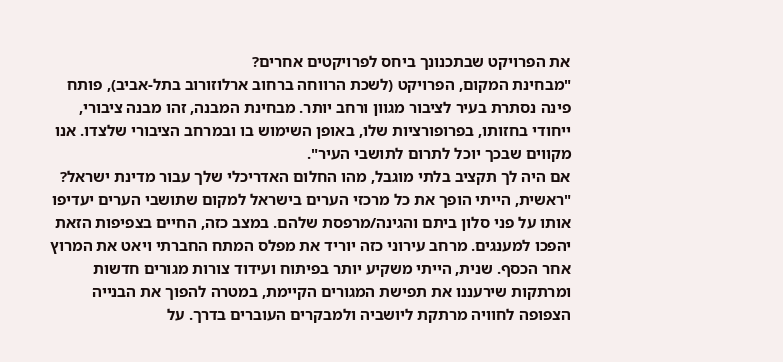את הפרויקט שבתכנונך ביחס לפרויקטים אחרים?
"מבחינת המקום, הפרויקט (לשכת הרווחה ברחוב ארלוזורוב בתל-אביב), פותח פינה נסתרת בעיר לציבור מגוון ורחב יותר. מבחינת המבנה, זהו מבנה ציבורי, ייחודי בחזותו, בפרופורציות שלו, באופן השימוש בו ובמרחב הציבורי שלצדו. אנו מקווים שבכך יוכל לתרום לתושבי העיר".
אם היה לך תקציב בלתי מוגבל, מהו החלום האדריכלי שלך עבור מדינת ישראל?
"ראשית, הייתי הופך את כל מרכזי הערים בישראל למקום שתושבי הערים יעדיפו אותו על פני סלון ביתם והגינה/מרפסת שלהם. במצב כזה, החיים בצפיפות הזאת יהפכו למענגים. מרחב עירוני כזה יוריד את מפלס המתח החברתי ויאט את המרוץ אחר הכסף. שנית, הייתי משקיע יותר בפיתוח ועידוד צורות מגורים חדשות ומרתקות שירעננו את תפישת המגורים הקיימת, במטרה להפוך את הבנייה הצפופה לחוויה מרתקת ליושביה ולמבקרים העוברים בדרך. על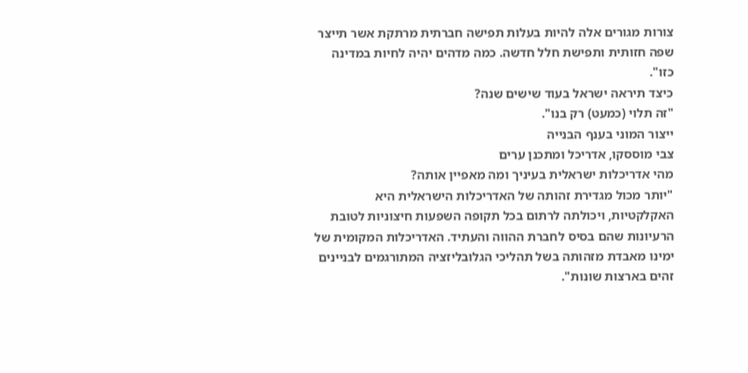צורות מגורים אלה להיות בעלות תפישה חברתית מרתקת אשר תייצר שפה חזותית ותפישת חלל חדשה. כמה מדהים יהיה לחיות במדינה כזו".
כיצד תיראה ישראל בעוד שישים שנה?
"זה תלוי (כמעט) רק בנו".
ייצור המוני בענף הבנייה
צבי מוססקו, אדריכל ומתכנן ערים
מהי אדריכלות ישראלית בעיניך ומה מאפיין אותה?
"יותר מכול מגדירת זהותה של האדריכלות הישראלית היא האקלקטיות, ויכולתה לרתום בכל תקופה השפעות חיצוניות לטובת הרעיונות שהם בסיס לחברת ההווה והעתיד. האדריכלות המקומית של ימינו מאבדת מזהותה בשל תהליכי הגלובליזציה המתורגמים לבניינים זהים בארצות שונות".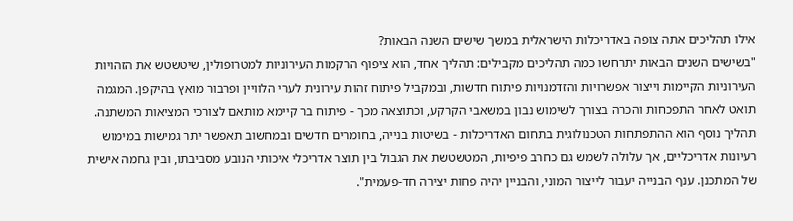אילו תהליכים אתה צופה באדריכלות הישראלית במשך שישים השנה הבאות?
"בשישים השנים הבאות יתרחשו כמה תהליכים מקבילים: תהליך אחד, הוא ציפוף הרקמות העירוניות למטרופולין, שיטשטש את הזהויות העירוניות הקיימות וייצור אפשרויות והזדמנויות פיתוח חדשות, ובמקביל פיתוח זהות עירונית לערי הלוויין ופרבור מואץ בהיקפן. המגמה תואט לאחר התפכחות והכרה בצורך לשימוש נבון במשאבי הקרקע, וכתוצאה מכך - פיתוח בר קיימא מותאם לצורכי המציאות המשתנה. תהליך נוסף הוא ההתפתחות הטכנולוגית בתחום האדריכלות - בשיטות בנייה, בחומרים חדשים ובמחשוב תאפשר יתר גמישות במימוש רעיונות אדריכליים, אך עלולה לשמש גם כחרב פיפיות, המטשטשת את הגבול בין תוצר אדריכלי איכותי הנובע מסביבתו, ובין גחמה אישית של המתכנן. ענף הבנייה יעבור לייצור המוני, והבניין יהיה פחות יצירה חד-פעמית".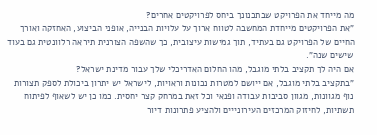מה מייחד את הפרויקט שבתכנונך ביחס לפרויקטים אחרים?
"את הפרויקטים מייחדת המחשבה לטווח ארוך על עלויות הבנייה, אופני הביצוע, האחזקה ואורך החיים של הפרויקט גם בעתיד, תוך גמישות עיצובית, כך שהשפה הצורנית תיראה רלוונטית גם בעוד שישים שנה".
אם היה לך תקציב בלתי מוגבל, מהו החלום האדריכלי שלך עבור מדינת ישראל?
"בתקציב בלתי מוגבל, אם ייושם למטרות נכונות וראויות, לישראל יש יתרון ביכולת לספק תצורות נוף מגוונות, מגוון סביבות עבודה ופנאי וכל זאת במרחק קצר יחסית. כמו כן יש לשאוף לפיתוח תשתיות, לחיזוק המרכזים העירונייים ולהציע פתרונות דיור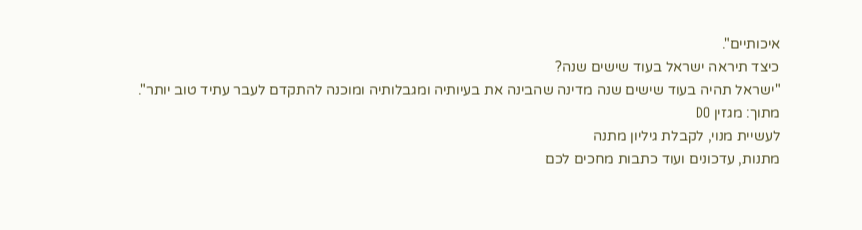איכותיים".
כיצד תיראה ישראל בעוד שישים שנה?
"ישראל תהיה בעוד שישים שנה מדינה שהבינה את בעיותיה ומגבלותיה ומוכנה להתקדם לעבר עתיד טוב יותר".
מתוך: מגזין DO
לעשיית מנוי, לקבלת גיליון מתנה
מתנות, עדכונים ועוד כתבות מחכים לכם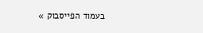בעמוד הפייסבוק »